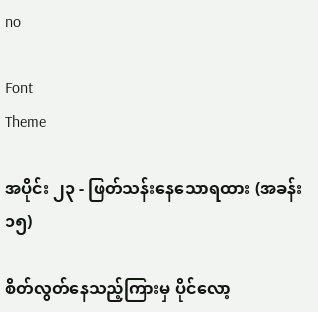no

Font
Theme

အပိုင်း ၂၃ - ဖြတ်သန်းနေသောရထား (အခန်း ၁၅)

စိတ်လွတ်နေသည့်ကြားမှ ပိုင်လော့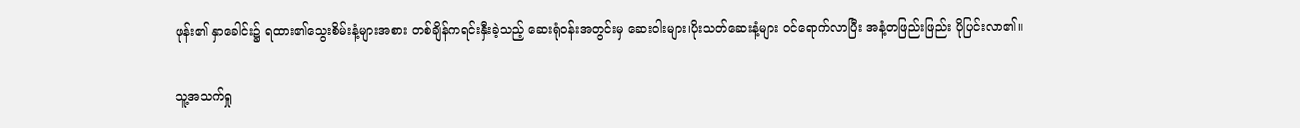ဖုန်း၏ နှာခေါင်း၌ ရထား၏သွေးစိမ်းနံ့များအစား တစ်ချိန်ကရင်းနှီးခဲ့သည့် ဆေးရုံဝန်းအတွင်းမှ ဆေးဝါးများ၊ပိုးသတ်ဆေးနံ့များ ဝင်ရောက်လာပြီး အနံ့တဖြည်းဖြည်း ပိုပြင်းလာ၏။

သူ့အသက်ရှု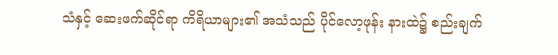သံနှင့် ဆေးဖက်ဆိုင်ရာ ကိရိယာများ၏ အသံသည် ပိုင်လော့ဖုန်း နားထဲ၌ စည်းချက်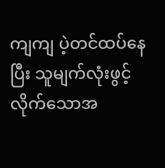ကျကျ ပဲ့တင်ထပ်နေပြီး သူမျက်လုံးဖွင့်လိုက်သောအ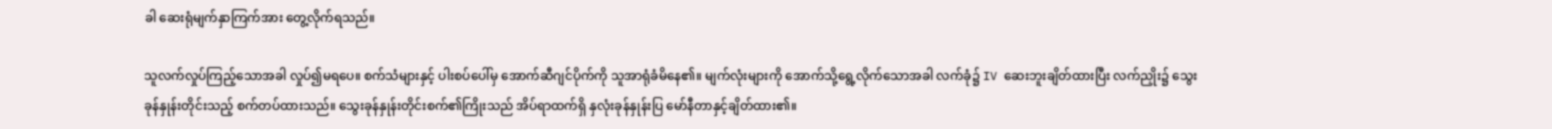ခါ ဆေးရုံမျက်နှာကြက်အား တွေ့လိုက်ရသည်။

သူလက်လှုပ်ကြည့်သောအခါ လှုပ်၍မရပေ။ စက်သံများနှင့် ပါးစပ်ပေါ်မှ အောက်ဆီဂျင်ပိုက်ကို သူအာရုံခံမိနေ၏။ မျက်လုံးများကို အောက်သို့ရွေ့လိုက်သောအခါ လက်ခုံ၌ IV ဆေးဘူးချိတ်ထားပြီး လက်ညှိုး၌ သွေးခုန်နှုန်းတိုင်းသည့် စက်တပ်ထားသည်။ သွေးခုန်နှုန်းတိုင်းစက်၏ကြိုးသည် အိပ်ရာထက်ရှိ နှလုံးခုန်နှုန်းပြ မော်နီတာနှင့်ချိတ်ထား၏။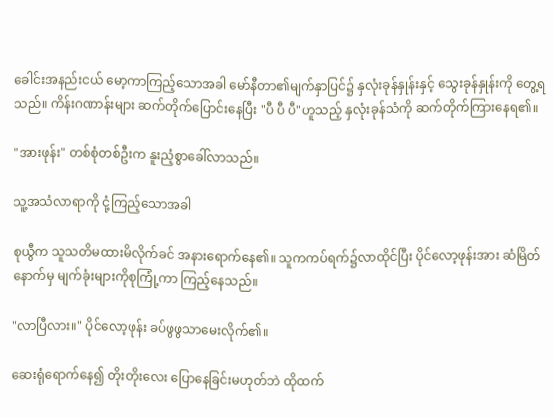ခေါင်းအနည်းငယ် မော့ကာကြည့်သောအခါ မော်နီတာ၏မျက်နှာပြင်၌ နှလုံးခုန်နှုန်းနှင့် သွေးခုန်နှုန်းကို တွေ့ရသည်။ ကိန်းဂဏာန်းများ ဆက်တိုက်ပြောင်းနေပြီး "ပီ ပီ ပီ"ဟူသည့် နှလုံးခုန်သံကို ဆက်တိုက်ကြားနေရ၏။

"အားဖုန်း" တစ်စုံတစ်ဦးက နူးညံ့စွာခေါ်လာသည်။

သူ့အသံလာရာကို ငုံ့ကြည့်သောအခါ

စုယွီက သူသတိမထားမိလိုက်ခင် အနားရောက်နေ၏။ သူကကပ်ရက်၌လာထိုင်ပြီး ပိုင်လော့ဖုန်းအား ဆံမြိတ်နောက်မှ မျက်ခုံးများကိုစုကြုံ့ကာ ကြည့်နေသည်။

"လာပြီလား။" ပိုင်လော့ဖုန်း ခပ်ဖွဖွသာမေးလိုက်၏။

ဆေးရုံရောက်နေ၍ တိုးတိုးလေး ပြောနေခြင်းမဟုတ်ဘဲ ထိုထက်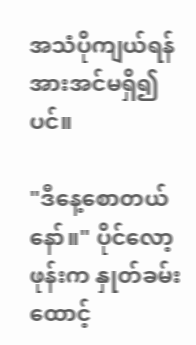အသံပိုကျယ်ရန် အားအင်မရှိ၍ပင်။

"ဒီနေ့စောတယ်နော်။" ပိုင်လော့ဖုန်းက နှုတ်ခမ်းထောင့်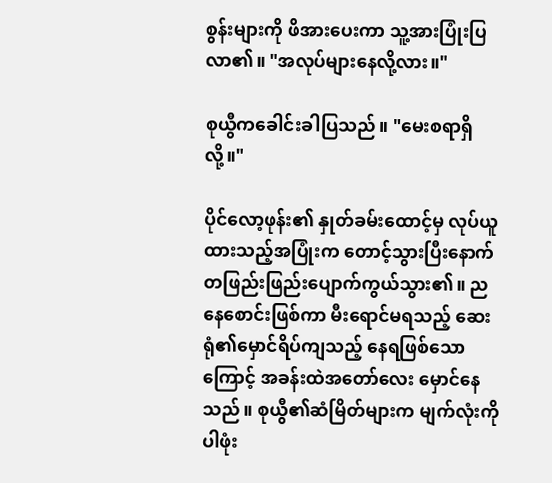စွန်းများကို ဖိအားပေးကာ သူ့အားပြုံးပြလာ၏။ "အလုပ်များနေလို့လား။"

စုယွီကခေါင်းခါပြသည်။ "မေးစရာရှိလို့။"

ပိုင်လော့ဖုန်း၏ နှုတ်ခမ်းထောင့်မှ လုပ်ယူထားသည့်အပြုံးက တောင့်သွားပြီးနောက် တဖြည်းဖြည်းပျောက်ကွယ်သွား၏။ ညနေစောင်းဖြစ်ကာ မီးရောင်မရသည့် ဆေးရုံ၏မှောင်ရိပ်ကျသည့် နေရဖြစ်သောကြောင့် အခန်းထဲအတော်လေး မှောင်နေသည်။ စုယွီ၏ဆံမြိတ်များက မျက်လုံးကိုပါဖုံး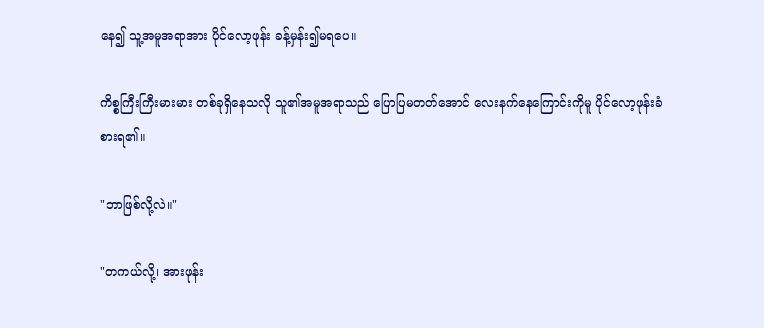နေ၍ သူ့အမူအရာအား ပိုင်လော့ဖုန်း ခန့်မှန်း၍မရပေ။

ကိစ္စကြီးကြီးမားမား တစ်ခုရှိနေသလို သူ၏အမူအရာသည် ပြောပြမတတ်အောင် လေးနက်နေကြောင်းကိုမူ ပိုင်လော့ဖုန်းခံစားရ၏။

"ဘာဖြစ်လို့လဲ။"

"တကယ်လို့၊ အားဖုန်း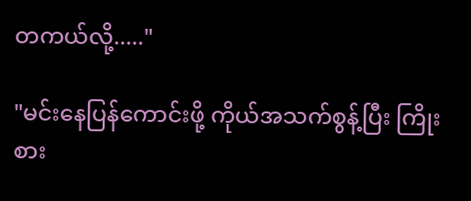တကယ်လို့....."

"မင်းနေပြန်ကောင်းဖို့ ကိုယ်အသက်စွန့်ပြီး ကြိုးစား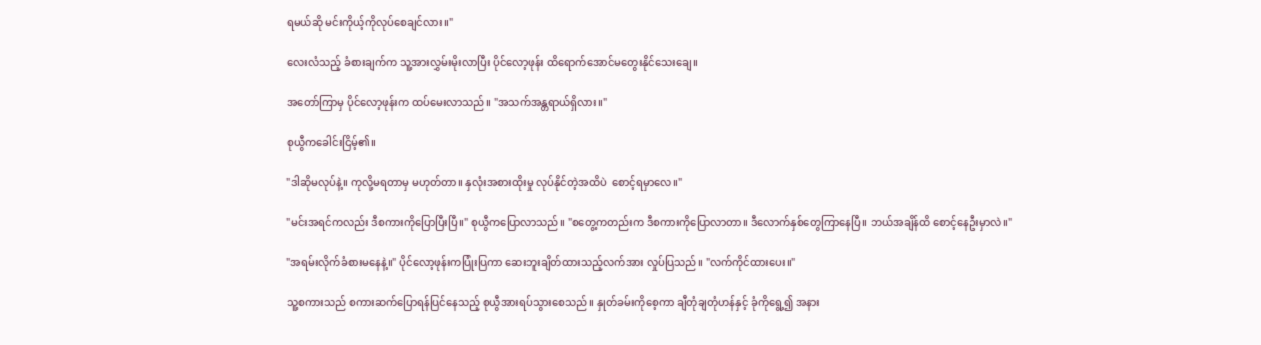ရမယ်ဆို မင်းကိုယ့်ကိုလုပ်စေချင်လား။"

လေးလံသည့် ခံစားချက်က သူ့အားလွှမ်းမိုးလာပြီး ပိုင်လော့ဖုန်း ထိရောက်အောင်မတွေးနိုင်သေးချေ။

အတော်ကြာမှ ပိုင်လော့ဖုန်းက ထပ်မေးလာသည်။ "အသက်အန္တရာယ်ရှိလား။"

စုယွီကခေါင်းငြိမ့်၏။

"ဒါဆိုမလုပ်နဲ့။ ကုလို့မရတာမှ မဟုတ်တာ။ နှလုံးအစားထိုးမှု လုပ်နိုင်တဲ့အထိပဲ  စောင့်ရမှာလေ။"

"မင်းအရင်ကလည်း ဒီစကားကိုပြောပြီးပြီ။" စုယွီကပြောလာသည်။ "စတွေ့ကတည်းက ဒီစကားကိုပြောလာတာ။ ဒီလောက်နှစ်တွေကြာနေပြီ။ ဘယ်အချိန်ထိ စောင့်နေဦးမှာလဲ။"

"အရမ်းလိုက်ခံစားမနေနဲ့။" ပိုင်လော့ဖုန်းကပြုံးပြကာ ဆေးဘူးချိတ်ထားသည့်လက်အား လှုပ်ပြသည်။ "လက်ကိုင်ထားပေး။"

သူ့စကားသည် စကားဆက်ပြောရန်ပြင်နေသည့် စုယွီအားရပ်သွားစေသည်။ နှုတ်ခမ်းကိုစေ့ကာ ချီတုံချတုံဟန်နှင့် ခုံကိုရွေ့၍ အနား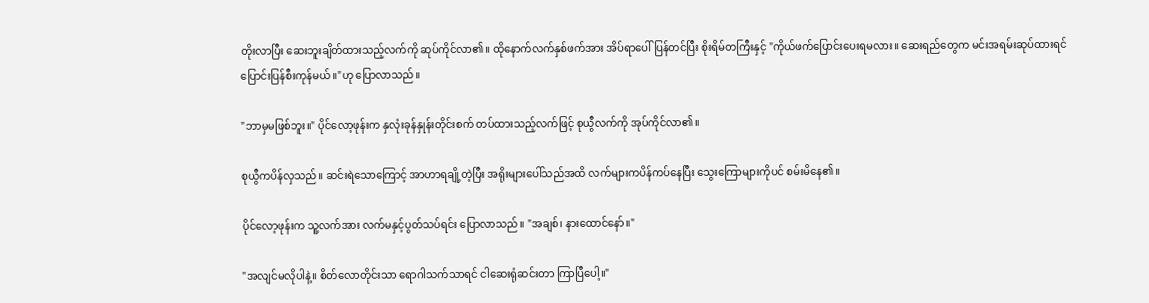တိုးလာပြီး ဆေးဘူးချိတ်ထားသည့်လက်ကို ဆုပ်ကိုင်လာ၏။ ထိုနောက်လက်နှစ်ဖက်အား အိပ်ရာပေါ်ပြန်တင်ပြီး စိုးရိမ်တကြီးနှင့် "ကိုယ်ဖက်ပြောင်းပေးရမလား။ ဆေးရည်တွေက မင်းအရမ်းဆုပ်ထားရင် ပြောင်းပြန်စီးကုန်မယ်။"ဟု ပြောလာသည်။

"ဘာမှမဖြစ်ဘူး။" ပိုင်လော့ဖုန်းက နှလုံးခုန်နှုန်းတိုင်းစက် တပ်ထားသည့်လက်ဖြင့် စုယွီလက်ကို အုပ်ကိုင်လာ၏။

စုယွီကပိန်လှသည်။ ဆင်းရဲသောကြောင့် အာဟာရချို့တဲ့ပြီး အရိုးများပေါ်သည်အထိ လက်များကပိန်ကပ်နေပြီး သွေးကြောများကိုပင် စမ်းမိနေ၏။

ပိုင်လော့ဖုန်းက သူ့လက်အား လက်မနှင့်ပွတ်သပ်ရင်း ပြောလာသည်။ "အချစ်၊ နားထောင်နော်။"

"အလျင်မလိုပါနဲ့။ စိတ်လောတိုင်းသာ ရောဂါသက်သာရင် ငါဆေးရုံဆင်းတာ ကြာပြီပေါ့။"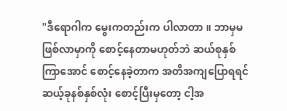"ဒီရောဂါက မွေးကတည်းက ပါလာတာ။ ဘာမှမဖြစ်လာမှာကို စောင့်နေတာမဟုတ်ဘဲ ဆယ်စုနှစ်ကြာအောင် စောင့်နေခဲ့တာက အတိအကျပြောရရင် ဆယ့်ခုနစ်နှစ်လုံး စောင့်ပြီးမှတော့ ငါ့အ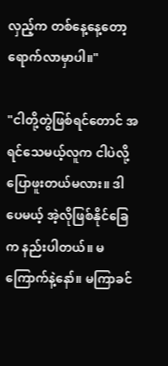လှည့်က တစ်နေ့နေ့တော့ ရောက်လာမှာပါ။"

"ငါတို့တွဲဖြစ်ရင်တောင် အရင်သေမယ့်လူက ငါပဲလို့ပြောဖူးတယ်မလား။ ဒါပေမယ့် အဲ့လိုဖြစ်နိုင်ခြေက နည်းပါတယ်။ မကြောက်နဲ့နော်။ မကြာခင်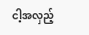ငါ့အလှည့်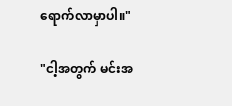ရောက်လာမှာပါ။"

"ငါ့အတွက် မင်းအ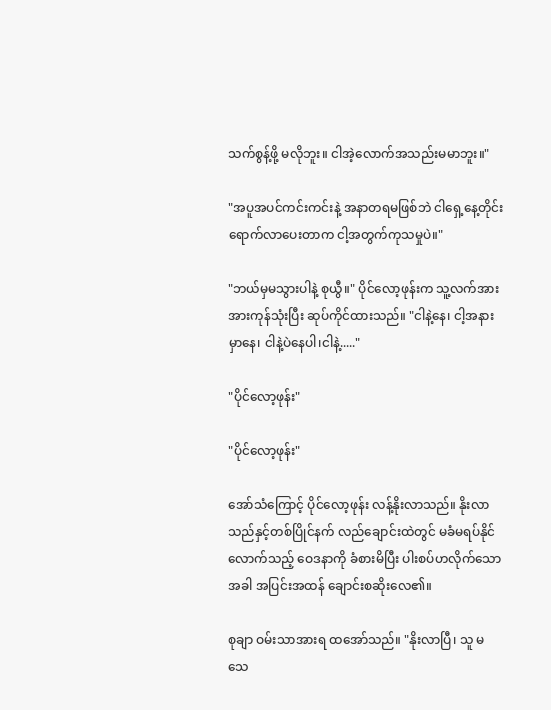သက်စွန့်ဖို့ မလိုဘူး။ ငါအဲ့လောက်အသည်းမမာဘူး။"

"အပူအပင်ကင်းကင်းနဲ့ အနာတရမဖြစ်ဘဲ ငါရှေ့နေ့တိုင်း ရောက်လာပေးတာက ငါ့အတွက်ကုသမှုပဲ။"

"ဘယ်မှမသွားပါနဲ့ စုယွီ။" ပိုင်လော့ဖုန်းက သူ့လက်အား အားကုန်သုံးပြီး ဆုပ်ကိုင်ထားသည်။ "ငါနဲ့နေ၊ ငါ့အနားမှာနေ၊ ငါနဲ့ပဲနေပါ၊ငါနဲ့....."

"ပိုင်လော့ဖုန်း"

"ပိုင်လော့ဖုန်း"

အော်သံကြောင့် ပိုင်လော့ဖုန်း လန့်နိုးလာသည်။ နိုးလာသည်နှင့်တစ်ပြိုင်နက် လည်ချောင်းထဲတွင် မခံမရပ်နိုင်လောက်သည့် ဝေဒနာကို ခံစားမိပြီး ပါးစပ်ဟလိုက်သောအခါ အပြင်းအထန် ချောင်းစဆိုးလေ၏။

စုချာ ဝမ်းသာအားရ ထအော်သည်။ "နိုးလာပြီ၊ သူ မသေ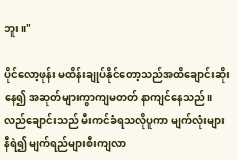ဘူး။"

ပိုင်လော့ဖုန်း မထိန်းချုပ်နိုင်တော့သည်အထိချောင်းဆိုးနေ၍ အဆုတ်များကွာကျမတတ် နာကျင်နေသည်။ လည်ချောင်းသည် မီးကင်ခံရသလိုပူကာ မျက်လုံးများနီရဲ၍ မျက်ရည်များစီးကျလာ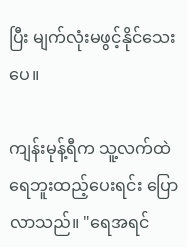ပြီး မျက်လုံးမဖွင့်နိုင်သေးပေ။

ကျန်းမုန့်ရီက သူ့လက်ထဲရေဘူးထည့်ပေးရင်း ပြောလာသည်။ "ရေအရင်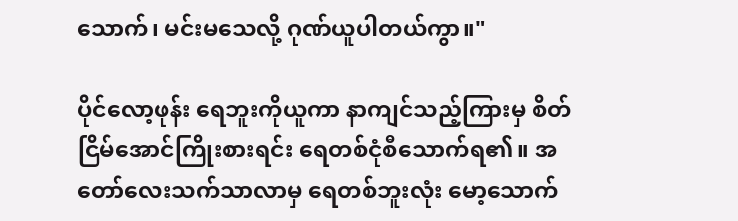သောက်၊ မင်းမသေလို့ ဂုဏ်ယူပါတယ်ကွာ။"

ပိုင်လော့ဖုန်း ရေဘူးကိုယူကာ နာကျင်သည့်ကြားမှ စိတ်ငြိမ်အောင်ကြိုးစားရင်း ရေတစ်ငုံစီသောက်ရ၏။ အတော်လေးသက်သာလာမှ ရေတစ်ဘူးလုံး မော့သောက်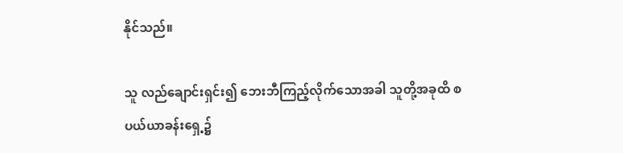နိုင်သည်။

သူ လည်ချောင်းရှင်း၍ ဘေးဘီကြည့်လိုက်သောအခါ သူတို့အခုထိ စပယ်ယာခန်းရှေ့၌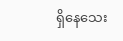ရှိနေသေး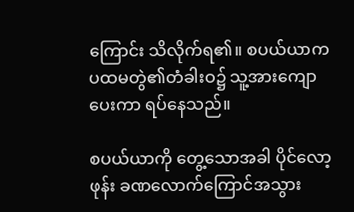ကြောင်း သိလိုက်ရ၏။ စပယ်ယာက ပထမတွဲ၏တံခါးဝ၌ သူ့အားကျောပေးကာ ရပ်နေသည်။

စပယ်ယာကို တွေ့သောအခါ ပိုင်လော့ဖုန်း ခဏလောက်ကြောင်အသွား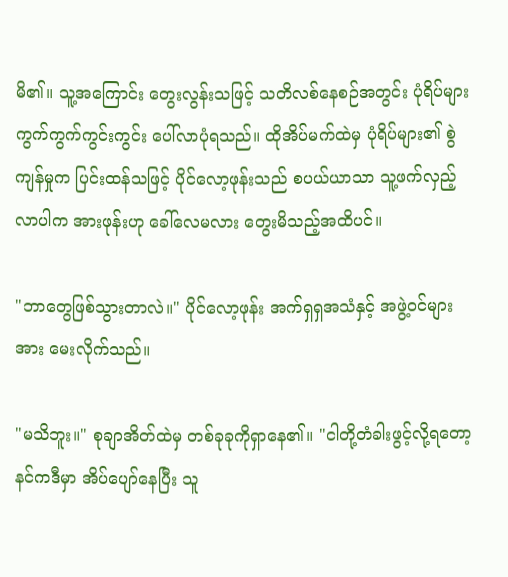မိ၏။ သူ့အကြောင်း တွေးလွန်းသဖြင့် သတိလစ်နေစဉ်အတွင်း ပုံရိပ်များကွက်ကွက်ကွင်းကွင်း ပေါ်လာပုံရသည်။ ထိုအိပ်မက်ထဲမှ ပုံရိပ်များ၏ စွဲကျန်မှုက ပြင်းထန်သဖြင့် ပိုင်လော့ဖုန်းသည် စပယ်ယာသာ သူ့ဖက်လှည့်လာပါက အားဖုန်းဟု ခေါ်လေမလား တွေးမိသည့်အထိပင်။

"ဘာတွေဖြစ်သွားတာလဲ။" ပိုင်လော့ဖုန်း အက်ရှရှအသံနှင့် အဖွဲ့ဝင်များအား မေးလိုက်သည်။

"မသိဘူး။" စုချာအိတ်ထဲမှ တစ်ခုခုကိုရှာနေ၏။ "ငါတို့တံခါးဖွင့်လို့ရတော့ နင်ကဒီမှာ အိပ်ပျော်နေပြီး သူ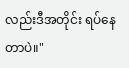လည်းဒီအတိုင်း ရပ်နေတာပဲ။"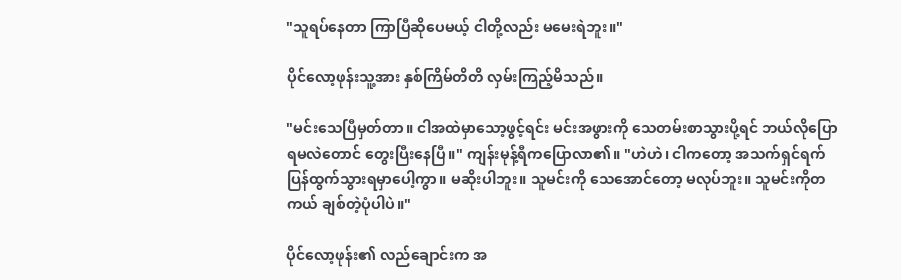"သူရပ်နေတာ ကြာပြီဆိုပေမယ့် ငါတို့လည်း မမေးရဲဘူး။"

ပိုင်လော့ဖုန်းသူ့အား နှစ်ကြိမ်တိတိ လှမ်းကြည့်မိသည်။

"မင်းသေပြီမှတ်တာ။ ငါအထဲမှာသော့ဖွင့်ရင်း မင်းအဖွားကို သေတမ်းစာသွားပို့ရင် ဘယ်လိုပြောရမလဲတောင် တွေးပြီးနေပြီ။" ကျန်းမုန့်ရီကပြောလာ၏။ "ဟဲဟဲ၊ ငါကတော့ အသက်ရှင်ရက် ပြန်ထွက်သွားရမှာပေါ့ကွာ။ မဆိုးပါဘူး။ သူမင်းကို သေအောင်တော့ မလုပ်ဘူး။ သူမင်းကိုတကယ် ချစ်တဲ့ပုံပါပဲ။"

ပိုင်လော့ဖုန်း၏ လည်ချောင်းက အ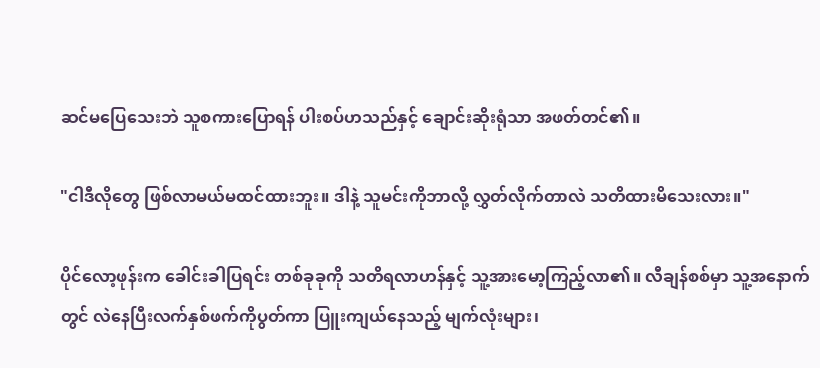ဆင်မပြေသေးဘဲ သူစကားပြောရန် ပါးစပ်ဟသည်နှင့် ချောင်းဆိုးရုံသာ အဖတ်တင်၏။

"ငါဒီလိုတွေ ဖြစ်လာမယ်မထင်ထားဘူး။ ဒါနဲ့ သူမင်းကိုဘာလို့ လွှတ်လိုက်တာလဲ သတိထားမိသေးလား။"

ပိုင်လော့ဖုန်းက ခေါင်းခါပြရင်း တစ်ခုခုကို သတိရလာဟန်နှင့် သူ့အားမော့ကြည့်လာ၏။ လီချန်စစ်မှာ သူ့အနောက်တွင် လဲနေပြီးလက်နှစ်ဖက်ကိုပွတ်ကာ ပြူးကျယ်နေသည့် မျက်လုံးများ၊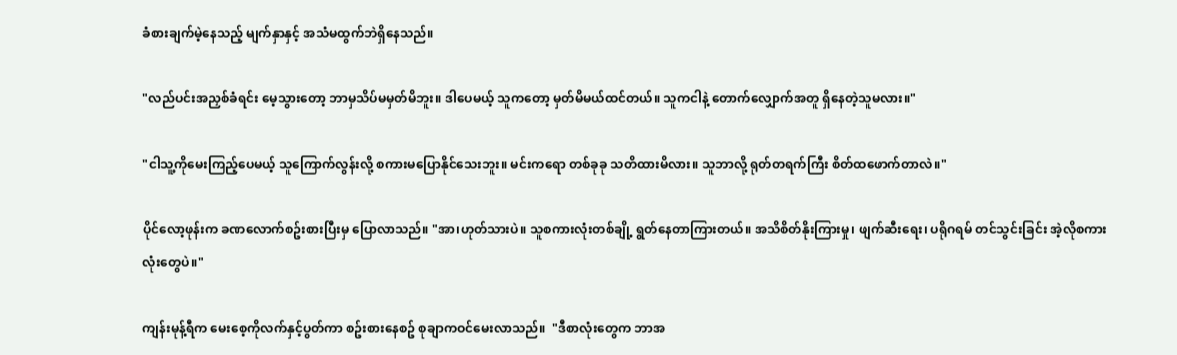ခံစားချက်မဲ့နေသည့် မျက်နှာနှင့် အသံမထွက်ဘဲရှိနေသည်။

"လည်ပင်းအညှစ်ခံရင်း မေ့သွားတော့ ဘာမှသိပ်မမှတ်မိဘူး။ ဒါပေမယ့် သူကတော့ မှတ်မိမယ်ထင်တယ်။ သူကငါနဲ့ တောက်လျှောက်အတူ ရှိနေတဲ့သူမလား။"

"ငါသူ့ကိုမေးကြည့်ပေမယ့် သူကြောက်လွန်းလို့ စကားမပြောနိုင်သေးဘူး။ မင်းကရော တစ်ခုခု သတိထားမိလား။ သူဘာလို့ ရုတ်တရက်ကြီး စိတ်ထဖောက်တာလဲ။"

ပိုင်လော့ဖုန်းက ခဏလောက်စဥ်းစားပြီးမှ ပြောလာသည်။ "အာ၊ဟုတ်သားပဲ။ သူစကားလုံးတစ်ချို့ ရွတ်နေတာကြားတယ်။ အသိစိတ်နိုးကြားမှု၊ ဖျက်ဆီးရေး၊ ပရိုဂရမ် တင်သွင်းခြင်း အဲ့လိုစကားလုံးတွေပဲ။"

ကျန်းမုန့်ရီက မေးစေ့ကိုလက်နှင့်ပွတ်ကာ စဥ်းစားနေစဥ် စုချာကဝင်မေးလာသည်။  "ဒီစာလုံးတွေက ဘာအ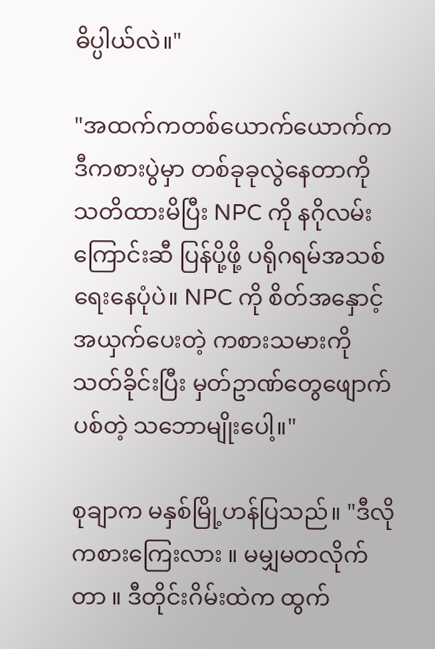ဓိပ္ပါယ်လဲ။"

"အထက်ကတစ်ယောက်ယောက်က ဒီကစားပွဲမှာ တစ်ခုခုလွဲနေတာကို သတိထားမိပြီး NPC ကို နဂိုလမ်းကြောင်းဆီ ပြန်ပို့ဖို့ ပရိုဂရမ်အသစ် ရေးနေပုံပဲ။ NPC ကို စိတ်အနှောင့်အယှက်ပေးတဲ့ ကစားသမားကို သတ်ခိုင်းပြီး မှတ်ဥာဏ်တွေဖျောက်ပစ်တဲ့ သဘောမျိုးပေါ့။"

စုချာက မနှစ်မြို့ဟန်ပြသည်။ "ဒီလိုကစားကြေးလား ။ မမျှမတလိုက်တာ ။ ဒီတိုင်းဂိမ်းထဲက ထွက်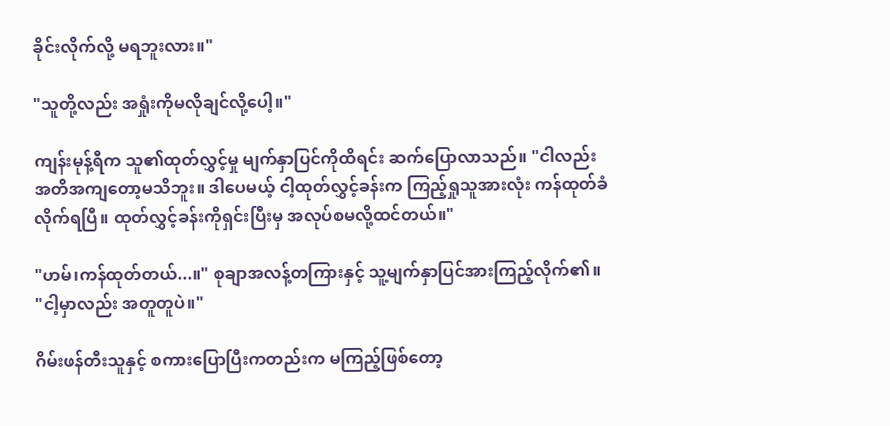ခိုင်းလိုက်လို့ မရဘူးလား။"

"သူတို့လည်း အရှုံးကိုမလိုချင်လို့ပေါ့။"

ကျန်းမုန့်ရီက သူ၏ထုတ်လွှင့်မှု မျက်နှာပြင်ကိုထိရင်း ဆက်ပြောလာသည်။ "ငါလည်း အတိအကျတော့မသိဘူး။ ဒါပေမယ့် ငါ့ထုတ်လွှင့်ခန်းက ကြည့်ရှုသူအားလုံး ကန်ထုတ်ခံလိုက်ရပြီ။ ထုတ်လွှင့်ခန်းကိုရှင်းပြီးမှ အလုပ်စမလို့ထင်တယ်။"

"ဟမ်၊ကန်ထုတ်တယ်...။" စုချာအလန့်တကြားနှင့် သူ့မျက်နှာပြင်အားကြည့်လိုက်၏။ "ငါ့မှာလည်း အတူတူပဲ။"

ဂိမ်းဖန်တီးသူနှင့် စကားပြောပြီးကတည်းက မကြည့်ဖြစ်တော့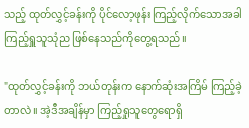သည့် ထုတ်လွှင့်ခန်းကို ပိုင်လော့ဖုန်း ကြည့်လိုက်သောအခါ ကြည့်ရှူသူသုံည ဖြစ်နေသည်ကိုတွေ့ရသည်။

"ထုတ်လွှင့်ခန်းကို ဘယ်တုန်းက နောက်ဆုံးအကြိမ် ကြည့်ခဲ့တာလဲ။ အဲ့ဒီအချိန်မှာ ကြည့်ရှုသူတွေရောရှိ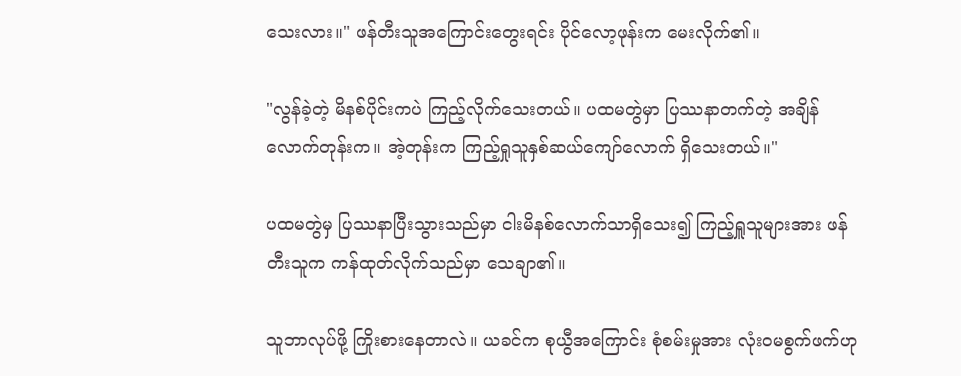သေးလား။" ဖန်တီးသူအကြောင်းတွေးရင်း ပိုင်လော့ဖုန်းက မေးလိုက်၏။

"လွန်ခဲ့တဲ့ မိနစ်ပိုင်းကပဲ ကြည့်လိုက်သေးတယ်။ ပထမတွဲမှာ ပြဿနာတက်တဲ့ အချိန်လောက်တုန်းက။ အဲ့တုန်းက ကြည့်ရှုသူနှစ်ဆယ်ကျော်လောက် ရှိသေးတယ်။"

ပထမတွဲမှ ပြဿနာပြီးသွားသည်မှာ ငါးမိနစ်လောက်သာရှိသေး၍ ကြည့်ရှူသူများအား ဖန်တီးသူက ကန်ထုတ်လိုက်သည်မှာ သေချာ၏။

သူဘာလုပ်ဖို့ ကြိုးစားနေတာလဲ။ ယခင်က စုယွီအကြောင်း စုံစမ်းမှုအား လုံးဝမစွက်ဖက်ဟု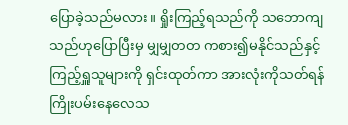ပြောခဲ့သည်မလား။ ရှိုးကြည့်ရသည်ကို သဘောကျသည်ဟုပြောပြီးမှ မျှမျှတတ ကစား၍မနိုင်သည်နှင့် ကြည့်ရှူသူများကို ရှင်းထုတ်ကာ အားလုံးကိုသတ်ရန် ကြိုးပမ်းနေလေသ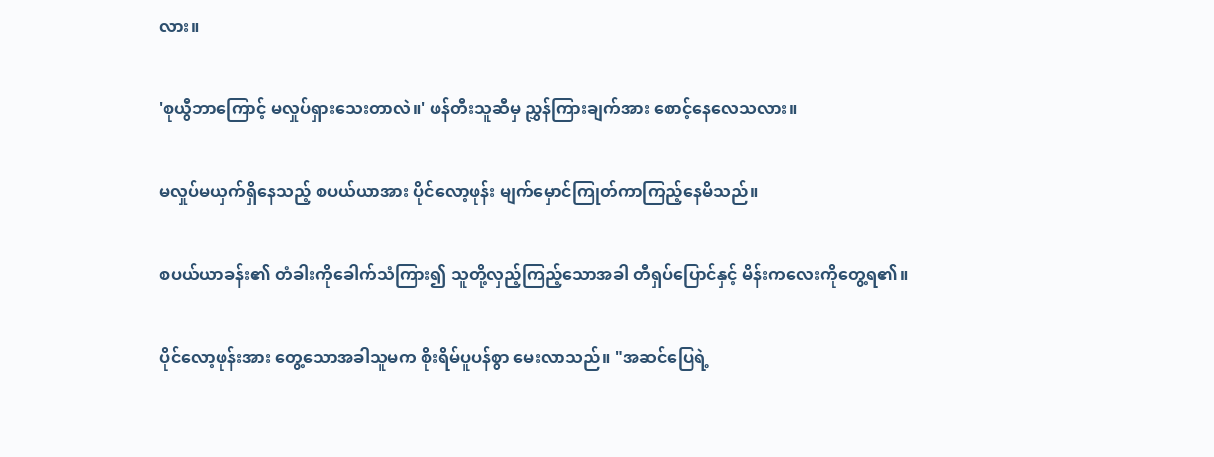လား။

'စုယွီဘာကြောင့် မလှုပ်ရှားသေးတာလဲ။' ဖန်တီးသူဆီမှ ညွှန်ကြားချက်အား စောင့်နေလေသလား။

မလှုပ်မယှက်ရှိနေသည့် စပယ်ယာအား ပိုင်လော့ဖုန်း မျက်မှောင်ကြုတ်ကာကြည့်နေမိသည်။

စပယ်ယာခန်း၏ တံခါးကိုခေါက်သံကြား၍ သူတို့လှည့်ကြည့်သောအခါ တီရှပ်ပြောင်နှင့် မိန်းကလေးကိုတွေ့ရ၏။

ပိုင်လော့ဖုန်းအား တွေ့သောအခါသူမက စိုးရိမ်ပူပန်စွာ မေးလာသည်။ "အဆင်ပြေရဲ့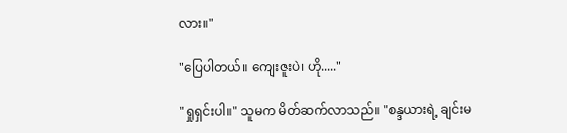လား။"

"ပြေပါတယ်။ ကျေးဇူးပဲ၊ ဟို....."

"ရှုရှင်းပါ။" သူမက မိတ်ဆက်လာသည်။ "စန္ဒယားရဲ့ ချင်းမ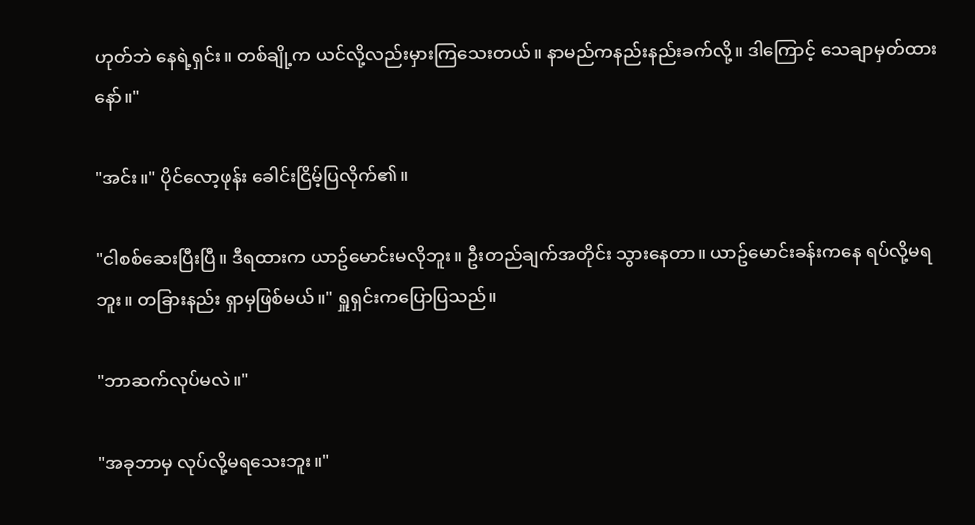ဟုတ်ဘဲ နေရဲ့ရှင်း။ တစ်ချို့က ယင်လို့လည်းမှားကြသေးတယ်။ နာမည်ကနည်းနည်းခက်လို့။ ဒါကြောင့် သေချာမှတ်ထားနော်။"

"အင်း။" ပိုင်လော့ဖုန်း ခေါင်းငြိမ့်ပြလိုက်၏။

"ငါစစ်ဆေးပြီးပြီ။ ဒီရထားက ယာဥ်မောင်းမလိုဘူး။ ဦးတည်ချက်အတိုင်း သွားနေတာ။ ယာဥ်မောင်းခန်းကနေ ရပ်လို့မရဘူး။ တခြားနည်း ရှာမှဖြစ်မယ်။" ရှူရှင်းကပြောပြသည်။

"ဘာဆက်လုပ်မလဲ။"

"အခုဘာမှ လုပ်လို့မရသေးဘူး။"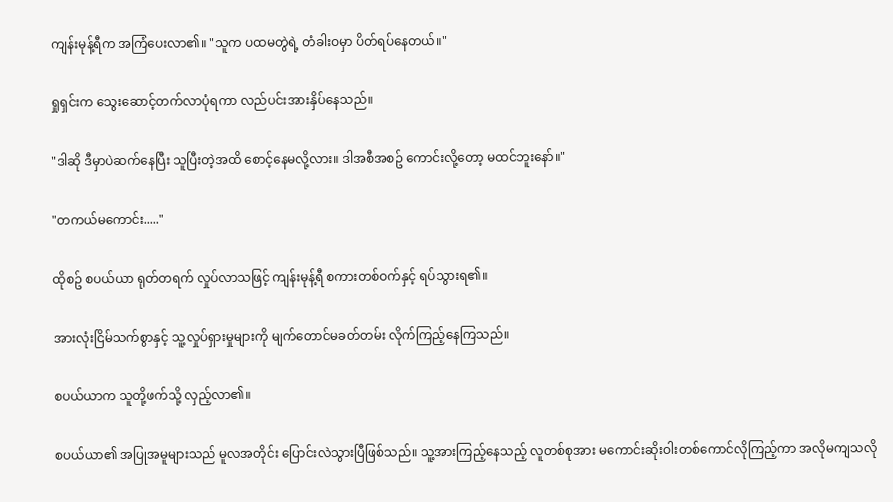ကျန်းမုန့်ရီက အကြံပေးလာ၏။ "သူက ပထမတွဲရဲ့ တံခါးဝမှာ ပိတ်ရပ်နေတယ်။"

ရှုရှင်းက သွေးဆောင့်တက်လာပုံရကာ လည်ပင်းအားနှိပ်နေသည်။

"ဒါဆို ဒီမှာပဲဆက်နေပြီး သူပြီးတဲ့အထိ စောင့်နေမလို့လား။ ဒါအစီအစဥ် ကောင်းလို့တော့ မထင်ဘူးနော်။"

"တကယ်မကောင်း....."

ထိုစဥ် စပယ်ယာ ရုတ်တရက် လှုပ်လာသဖြင့် ကျန်းမုန့်ရီ စကားတစ်ဝက်နှင့် ရပ်သွားရ၏။

အားလုံးငြိမ်သက်စွာနှင့် သူ့လှုပ်ရှားမှုများကို မျက်တောင်မခတ်တမ်း လိုက်ကြည့်နေကြသည်။

စပယ်ယာက သူတို့ဖက်သို့ လှည့်လာ၏။

စပယ်ယာ၏ အပြုအမူများသည် မူလအတိုင်း ပြောင်းလဲသွားပြီဖြစ်သည်။ သူ့အားကြည့်နေသည့် လူတစ်စုအား မကောင်းဆိုးဝါးတစ်ကောင်လိုကြည့်ကာ အလိုမကျသလို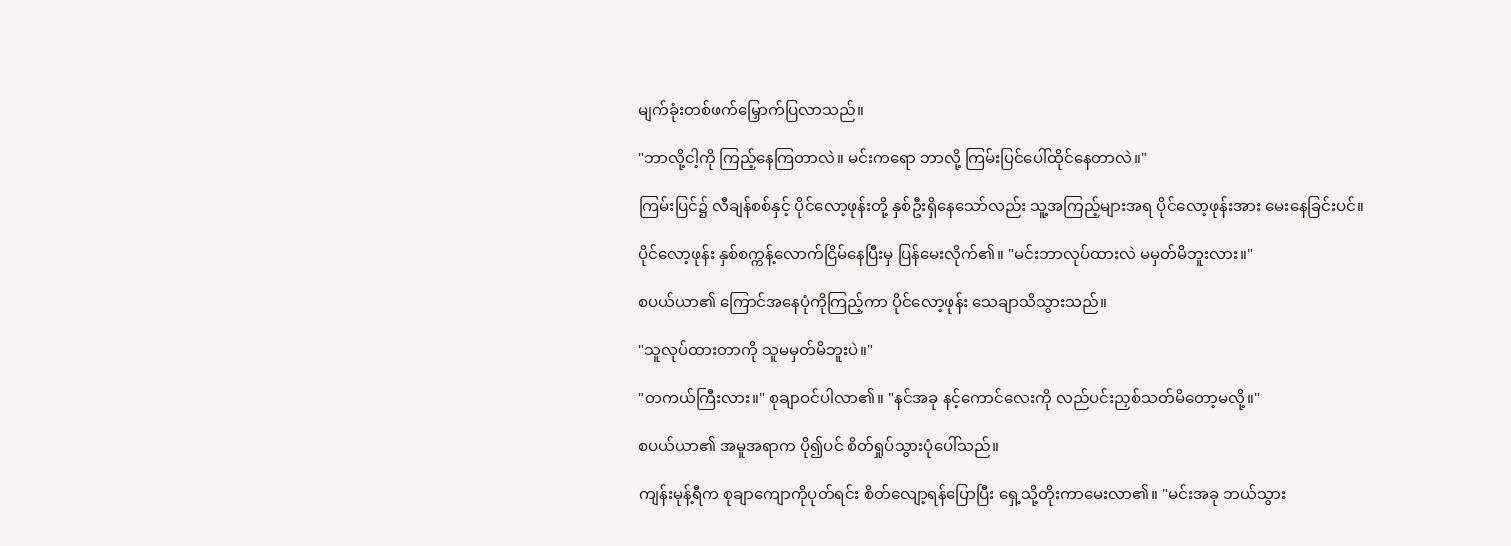မျက်ခုံးတစ်ဖက်မြှောက်ပြလာသည်။

"ဘာလို့ငါ့ကို ကြည့်နေကြတာလဲ။ မင်းကရော ဘာလို့ ကြမ်းပြင်ပေါ်ထိုင်နေတာလဲ။"

ကြမ်းပြင်၌ လီချန်စစ်နှင့် ပိုင်လော့ဖုန်းတို့ နှစ်ဦးရှိနေသော်လည်း သူ့အကြည့်များအရ ပိုင်လော့ဖုန်းအား မေးနေခြင်းပင်။

ပိုင်လော့ဖုန်း နှစ်စက္ကန့်လောက်ငြိမ်နေပြီးမှ ပြန်မေးလိုက်၏။ "မင်းဘာလုပ်ထားလဲ မမှတ်မိဘူးလား။"

စပယ်ယာ၏ ကြောင်အနေပုံကိုကြည့်ကာ ပိုင်လော့ဖုန်း သေချာသိသွားသည်။

"သူလုပ်ထားတာကို သူမမှတ်မိဘူးပဲ။"

"တကယ်ကြီးလား။" စုချာဝင်ပါလာ၏။ "နင်အခု နင့်ကောင်လေးကို လည်ပင်းညှစ်သတ်မိတော့မလို့။"

စပယ်ယာ၏ အမူအရာက ပို၍ပင် စိတ်ရှုပ်သွားပုံပေါ်သည်။

ကျန်းမုန့်ရီက စုချာကျောကိုပုတ်ရင်း စိတ်လျော့ရန်ပြောပြီး ရှေ့သို့တိုးကာမေးလာ၏။ "မင်းအခု ဘယ်သွား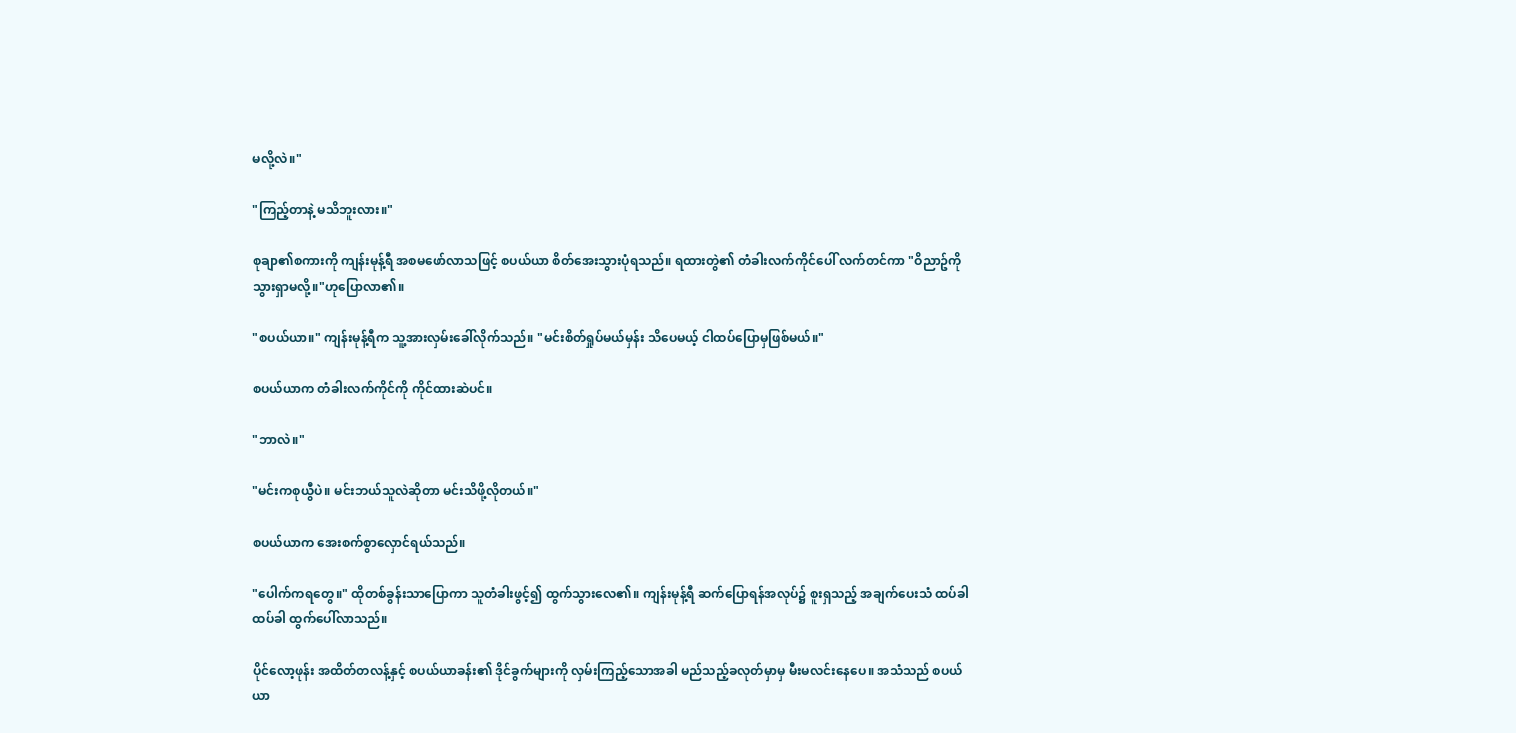မလို့လဲ။"

"ကြည့်တာနဲ့ မသိဘူးလား။"

စုချာ၏စကားကို ကျန်းမုန့်ရီ အစမဖော်လာသဖြင့် စပယ်ယာ စိတ်အေးသွားပုံရသည်။ ရထားတွဲ၏ တံခါးလက်ကိုင်ပေါ် လက်တင်ကာ "ဝိညာဥ်ကိုသွားရှာမလို့။"ဟုပြောလာ၏။

"စပယ်ယာ။" ကျန်းမုန့်ရီက သူ့အားလှမ်းခေါ်လိုက်သည်။ "မင်းစိတ်ရှုပ်မယ်မှန်း သိပေမယ့် ငါထပ်ပြောမှဖြစ်မယ်။"

စပယ်ယာက တံခါးလက်ကိုင်ကို ကိုင်ထားဆဲပင်။

"ဘာလဲ။"

"မင်းကစုယွီပဲ။ မင်းဘယ်သူလဲဆိုတာ မင်းသိဖို့လိုတယ်။"

စပယ်ယာက အေးစက်စွာလှောင်ရယ်သည်။

"ပေါက်ကရတွေ။" ထိုတစ်ခွန်းသာပြောကာ သူတံခါးဖွင့်၍ ထွက်သွားလေ၏။ ကျန်းမုန့်ရီ ဆက်ပြောရန်အလုပ်၌ စူးရှသည့် အချက်ပေးသံ ထပ်ခါထပ်ခါ ထွက်ပေါ်လာသည်။

ပိုင်လော့ဖုန်း အထိတ်တလန့်နှင့် စပယ်ယာခန်း၏ ဒိုင်ခွက်များကို လှမ်းကြည့်သောအခါ မည်သည့်ခလုတ်မှာမှ မီးမလင်းနေပေ။ အသံသည် စပယ်ယာ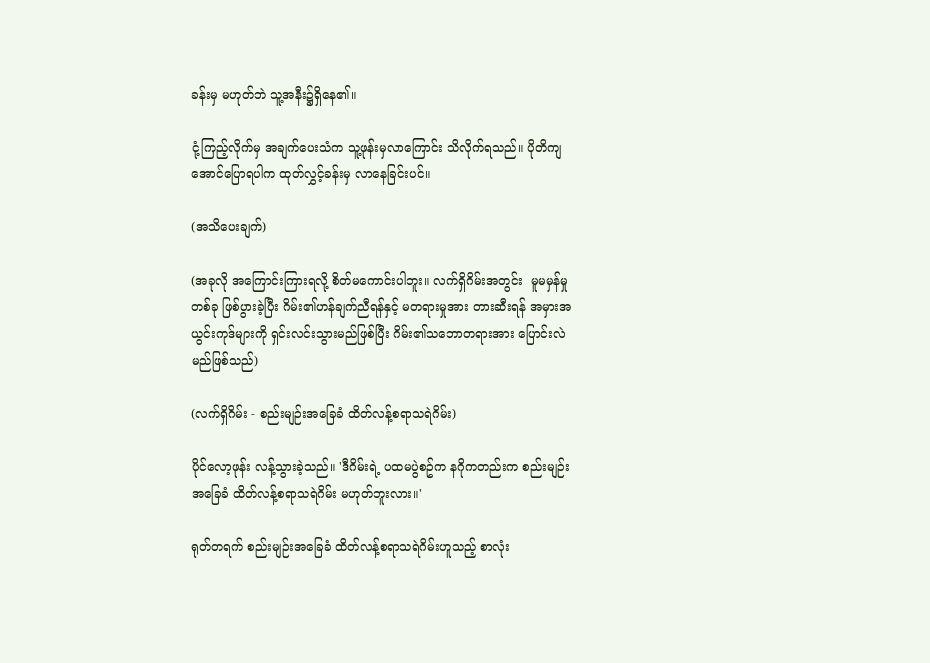ခန်းမှ မဟုတ်ဘဲ သူ့အနီး၌ရှိနေ၏။

ငုံ့ကြည့်လိုက်မှ အချက်ပေးသံက သူ့ဖုန်းမှလာကြောင်း သိလိုက်ရသည်။ ပိုတိကျအောင်ပြောရပါက ထုတ်လွှင့်ခန်းမှ လာနေခြင်းပင်။

(အသိပေးချက်)

(အခုလို အကြောင်းကြားရလို့ စိတ်မကောင်းပါဘူး။ လက်ရှိဂိမ်းအတွင်း  မူမမှန်မှုတစ်ခု ဖြစ်ပွားခဲ့ပြီး ဂိမ်း၏ဟန်ချက်ညီရန်နှင့် မတရားမှုအား တားဆီးရန် အမှားအယွင်းကုဒ်များကို ရှင်းလင်းသွားမည်ဖြစ်ပြီး ဂိမ်း၏သဘောတရားအား ပြောင်းလဲမည်ဖြစ်သည်)

(လက်ရှိဂိမ်း - စည်းမျဉ်းအခြေခံ ထိတ်လန့်စရာသရဲဂိမ်း)

ပိုင်လော့ဖုန်း လန့်သွားခဲ့သည်။ 'ဒီဂိမ်းရဲ့ ပထမပွဲစဥ်က နဂိုကတည်းက စည်းမျဉ်းအခြေခံ ထိတ်လန့်စရာသရဲဂိမ်း မဟုတ်ဘူးလား။'

ရုတ်တရက် စည်းမျဉ်းအခြေခံ ထိတ်လန့်စရာသရဲဂိမ်းဟူသည့် စာလုံး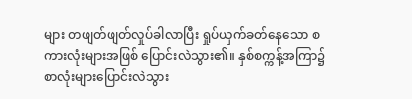များ တဖျတ်ဖျတ်လှုပ်ခါလာပြီး ရှုပ်ယှက်ခတ်နေသော စကားလုံးများအဖြစ် ပြောင်းလဲသွား၏။ နှစ်စက္ကန့်အကြာ၌ စာလုံးများပြောင်းလဲသွား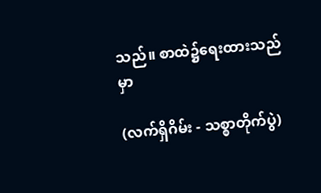သည်။ စာထဲ၌ရေးထားသည်မှာ

(လက်ရှိဂိမ်း - သစ္စာတိုက်ပွဲ)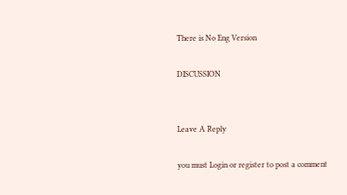There is No Eng Version

DISCUSSION


Leave A Reply

you must Login or register to post a comment